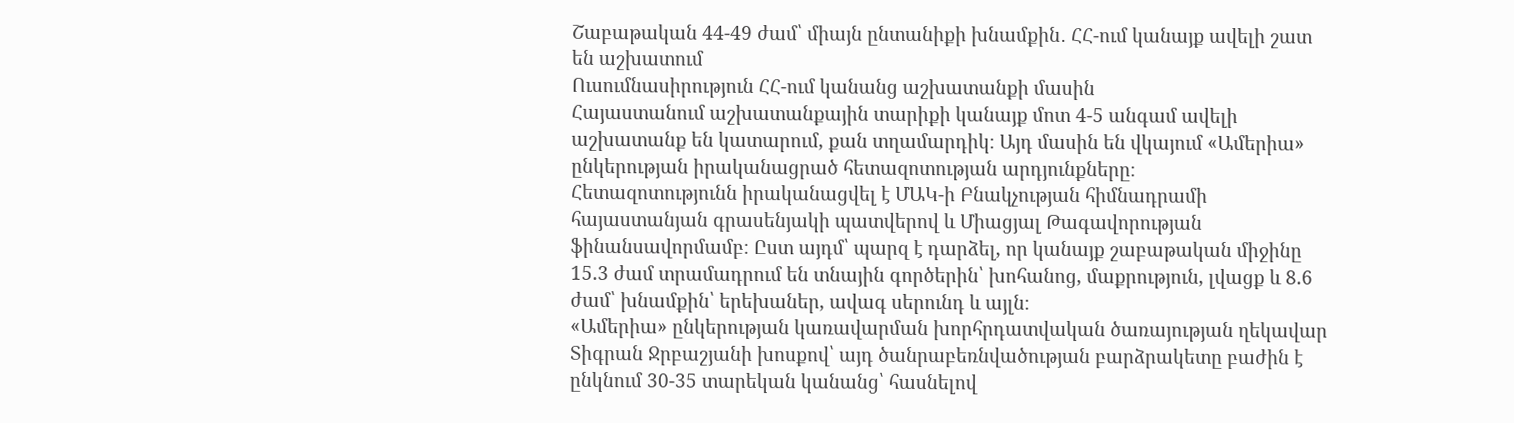Շաբաթական 44-49 ժամ՝ միայն ընտանիքի խնամքին․ ՀՀ-ում կանայք ավելի շատ են աշխատում
Ուսումնասիրություն ՀՀ-ում կանանց աշխատանքի մասին
Հայաստանում աշխատանքային տարիքի կանայք մոտ 4-5 անգամ ավելի աշխատանք են կատարում, քան տղամարդիկ։ Այդ մասին են վկայում «Ամերիա» ընկերության իրականացրած հետազոտության արդյունքները։
Հետազոտությունն իրականացվել է ՄԱԿ-ի Բնակչության հիմնադրամի հայաստանյան գրասենյակի պատվերով և Միացյալ Թագավորության ֆինանսավորմամբ։ Ըստ այդմ՝ պարզ է դարձել, որ կանայք շաբաթական միջինը 15.3 ժամ տրամադրում են տնային գործերին՝ խոհանոց, մաքրություն, լվացք և 8.6 ժամ՝ խնամքին՝ երեխաներ, ավագ սերունդ և այլն։
«Ամերիա» ընկերության կառավարման խորհրդատվական ծառայության ղեկավար Տիգրան Ջրբաշյանի խոսքով՝ այդ ծանրաբեռնվածության բարձրակետը բաժին է ընկնում 30-35 տարեկան կանանց՝ հասնելով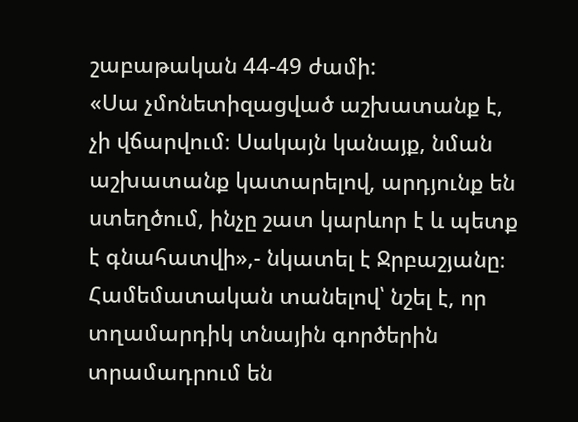շաբաթական 44-49 ժամի:
«Սա չմոնետիզացված աշխատանք է, չի վճարվում։ Սակայն կանայք, նման աշխատանք կատարելով, արդյունք են ստեղծում, ինչը շատ կարևոր է և պետք է գնահատվի»,- նկատել է Ջրբաշյանը։
Համեմատական տանելով՝ նշել է, որ տղամարդիկ տնային գործերին տրամադրում են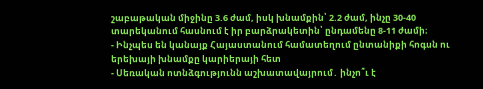շաբաթական միջինը 3.6 ժամ, իսկ խնամքին՝ 2.2 ժամ, ինչը 30-40 տարեկանում հասնում է իր բարձրակետին՝ ընդամենը 8-11 ժամի։
- Ինչպես են կանայք Հայաստանում համատեղում ընտանիքի հոգսն ու երեխայի խնամքը կարիերայի հետ
- Սեռական ոտնձգությունն աշխատավայրում․ ինչո՞ւ է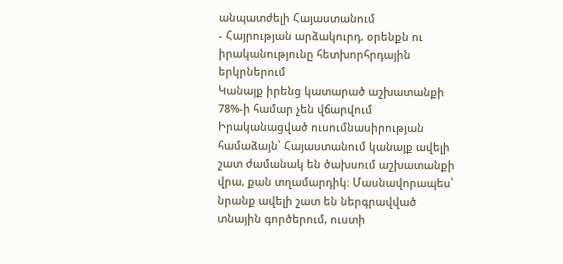անպատժելի Հայաստանում
- Հայրության արձակուրդ. օրենքն ու իրականությունը հետխորհրդային երկրներում
Կանայք իրենց կատարած աշխատանքի 78%-ի համար չեն վճարվում
Իրականացված ուսումնասիրության համաձայն՝ Հայաստանում կանայք ավելի շատ ժամանակ են ծախսում աշխատանքի վրա, քան տղամարդիկ։ Մասնավորապես՝ նրանք ավելի շատ են ներգրավված տնային գործերում, ուստի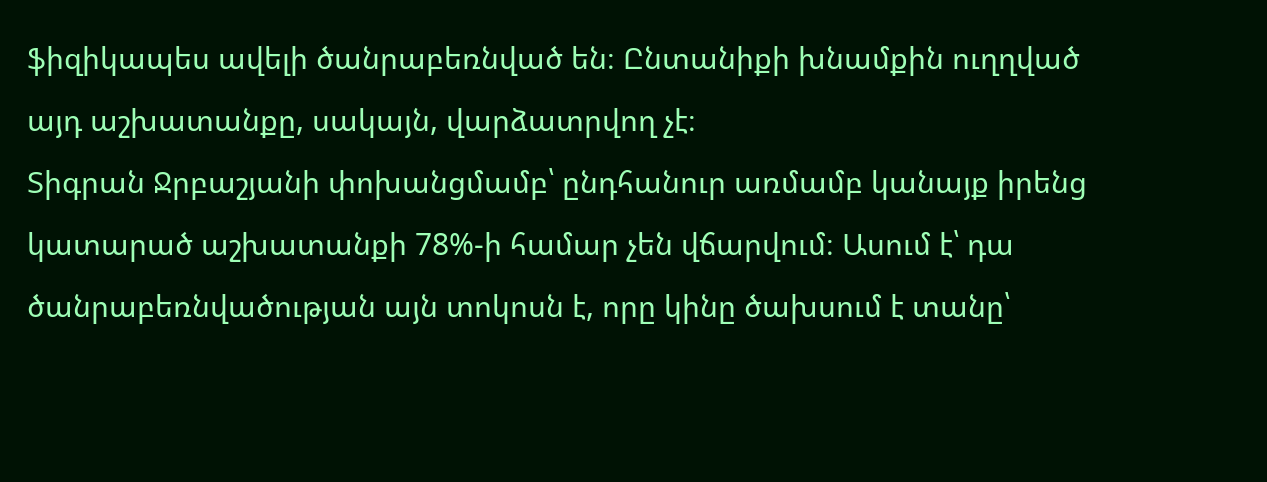ֆիզիկապես ավելի ծանրաբեռնված են։ Ընտանիքի խնամքին ուղղված այդ աշխատանքը, սակայն, վարձատրվող չէ։
Տիգրան Ջրբաշյանի փոխանցմամբ՝ ընդհանուր առմամբ կանայք իրենց կատարած աշխատանքի 78%-ի համար չեն վճարվում։ Ասում է՝ դա ծանրաբեռնվածության այն տոկոսն է, որը կինը ծախսում է տանը՝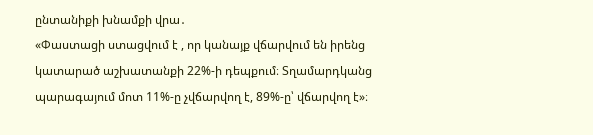ընտանիքի խնամքի վրա․
«Փաստացի ստացվում է , որ կանայք վճարվում են իրենց կատարած աշխատանքի 22%-ի դեպքում։ Տղամարդկանց պարագայում մոտ 11%-ը չվճարվող է, 89%-ը՝ վճարվող է»։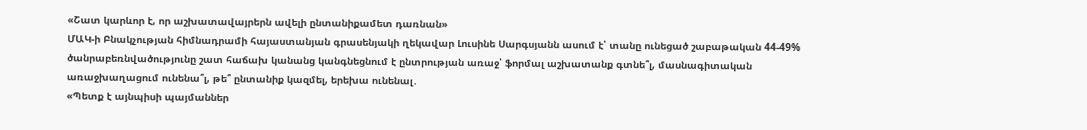«Շատ կարևոր է, որ աշխատավայրերն ավելի ընտանիքամետ դառնան»
ՄԱԿ-ի Բնակչության հիմնադրամի հայաստանյան գրասենյակի ղեկավար Լուսինե Սարգսյանն ասում է՝ տանը ունեցած շաբաթական 44-49% ծանրաբեռնվածությունը շատ հաճախ կանանց կանգնեցնում է ընտրության առաջ՝ ֆորմալ աշխատանք գտնե՞լ, մասնագիտական առաջխաղացում ունենա՞լ, թե՞ ընտանիք կազմել, երեխա ունենալ․
«Պետք է այնպիսի պայմաններ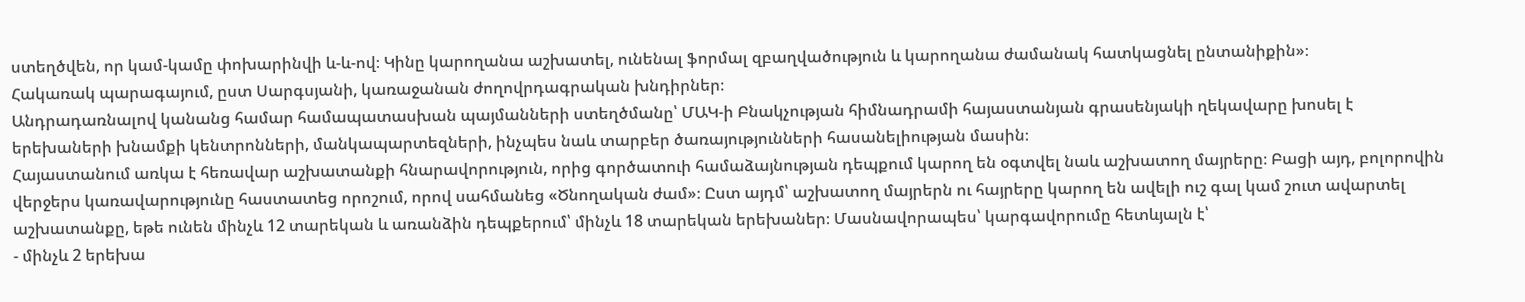ստեղծվեն, որ կամ-կամը փոխարինվի և-և-ով։ Կինը կարողանա աշխատել, ունենալ ֆորմալ զբաղվածություն և կարողանա ժամանակ հատկացնել ընտանիքին»։
Հակառակ պարագայում, ըստ Սարգսյանի, կառաջանան ժողովրդագրական խնդիրներ։
Անդրադառնալով կանանց համար համապատասխան պայմանների ստեղծմանը՝ ՄԱԿ-ի Բնակչության հիմնադրամի հայաստանյան գրասենյակի ղեկավարը խոսել է երեխաների խնամքի կենտրոնների, մանկապարտեզների, ինչպես նաև տարբեր ծառայությունների հասանելիության մասին։
Հայաստանում առկա է հեռավար աշխատանքի հնարավորություն, որից գործատուի համաձայնության դեպքում կարող են օգտվել նաև աշխատող մայրերը։ Բացի այդ, բոլորովին վերջերս կառավարությունը հաստատեց որոշում, որով սահմանեց «Ծնողական ժամ»։ Ըստ այդմ՝ աշխատող մայրերն ու հայրերը կարող են ավելի ուշ գալ կամ շուտ ավարտել աշխատանքը, եթե ունեն մինչև 12 տարեկան և առանձին դեպքերում՝ մինչև 18 տարեկան երեխաներ։ Մասնավորապես՝ կարգավորումը հետևյալն է՝
- մինչև 2 երեխա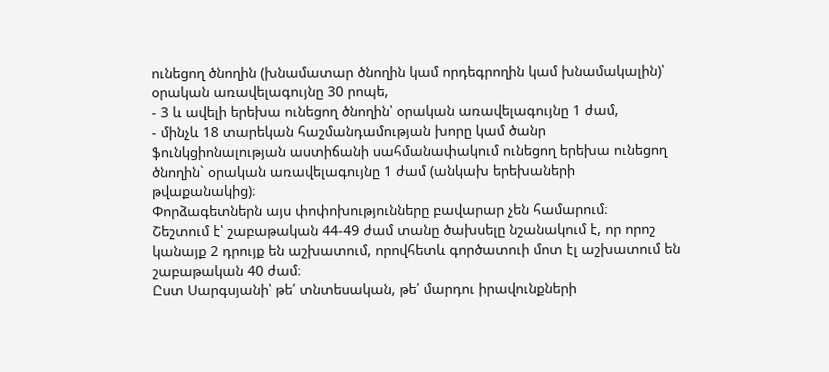ունեցող ծնողին (խնամատար ծնողին կամ որդեգրողին կամ խնամակալին)՝ օրական առավելագույնը 30 րոպե,
- 3 և ավելի երեխա ունեցող ծնողին՝ օրական առավելագույնը 1 ժամ,
- մինչև 18 տարեկան հաշմանդամության խորը կամ ծանր ֆունկցիոնալության աստիճանի սահմանափակում ունեցող երեխա ունեցող ծնողին` օրական առավելագույնը 1 ժամ (անկախ երեխաների թվաքանակից)։
Փորձագետներն այս փոփոխությունները բավարար չեն համարում։
Շեշտում է՝ շաբաթական 44-49 ժամ տանը ծախսելը նշանակում է, որ որոշ կանայք 2 դրույք են աշխատում, որովհետև գործատուի մոտ էլ աշխատում են շաբաթական 40 ժամ։
Ըստ Սարգսյանի՝ թե՛ տնտեսական, թե՛ մարդու իրավունքների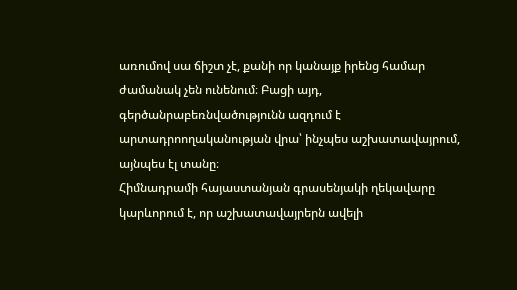առումով սա ճիշտ չէ, քանի որ կանայք իրենց համար ժամանակ չեն ունենում։ Բացի այդ, գերծանրաբեռնվածությունն ազդում է արտադրոողականության վրա՝ ինչպես աշխատավայրում, այնպես էլ տանը։
Հիմնադրամի հայաստանյան գրասենյակի ղեկավարը կարևորում է, որ աշխատավայրերն ավելի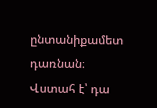ընտանիքամետ դառնան։ Վստահ է՝ դա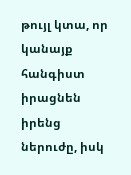թույլ կտա, որ կանայք հանգիստ իրացնեն իրենց ներուժը, իսկ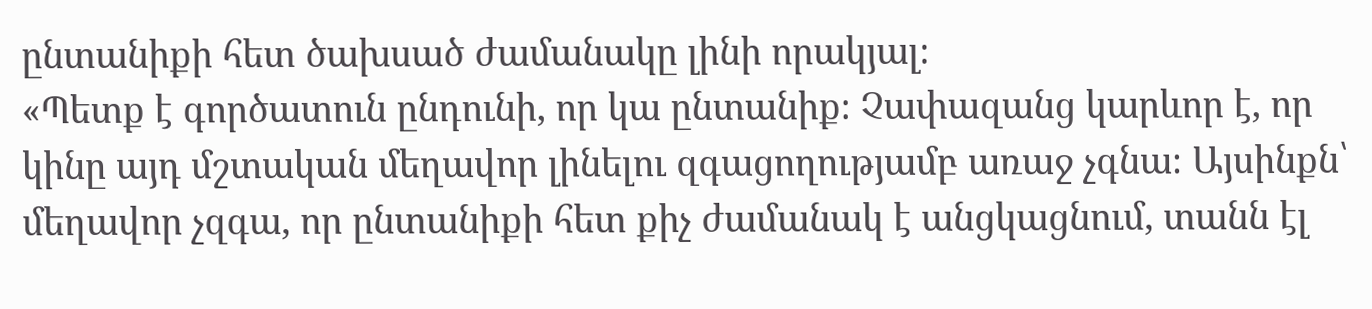ընտանիքի հետ ծախսած ժամանակը լինի որակյալ։
«Պետք է գործատուն ընդունի, որ կա ընտանիք։ Չափազանց կարևոր է, որ կինը այդ մշտական մեղավոր լինելու զգացողությամբ առաջ չգնա։ Այսինքն՝ մեղավոր չզգա, որ ընտանիքի հետ քիչ ժամանակ է անցկացնում, տանն էլ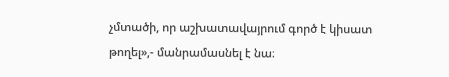չմտածի, որ աշխատավայրում գործ է կիսատ թողել»,- մանրամասնել է նա։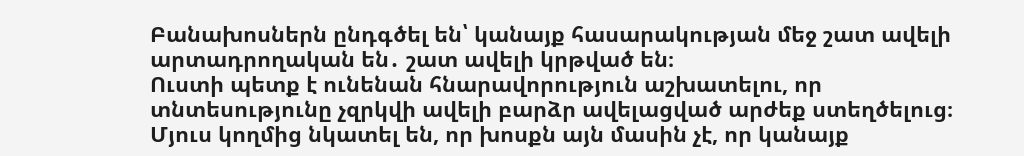Բանախոսներն ընդգծել են՝ կանայք հասարակության մեջ շատ ավելի արտադրողական են․ շատ ավելի կրթված են։
Ուստի պետք է ունենան հնարավորություն աշխատելու, որ տնտեսությունը չզրկվի ավելի բարձր ավելացված արժեք ստեղծելուց։
Մյուս կողմից նկատել են, որ խոսքն այն մասին չէ, որ կանայք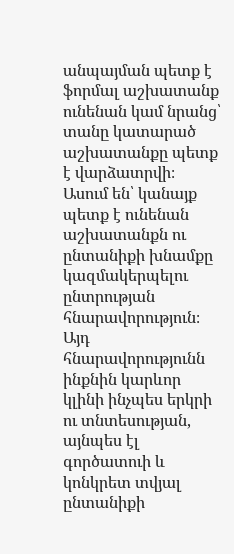անպայման պետք է ֆորմալ աշխատանք ունենան կամ նրանց՝ տանը կատարած աշխատանքը պետք է վարձատրվի։ Ասում են՝ կանայք պետք է ունենան աշխատանքն ու ընտանիքի խնամքը կազմակերպելու ընտրության հնարավորություն։ Այդ հնարավորությունն ինքնին կարևոր կլինի ինչպես երկրի ու տնտեսության, այնպես էլ գործատուի և կոնկրետ տվյալ ընտանիքի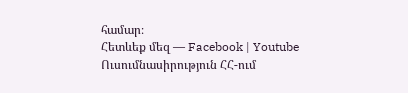համար։
Հետևեք մեզ — Facebook | Youtube
Ուսումնասիրություն ՀՀ-ում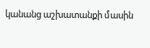կանանց աշխատանքի մասին